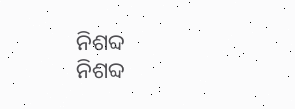ନିଶବ୍ଦ
ନିଶବ୍ଦ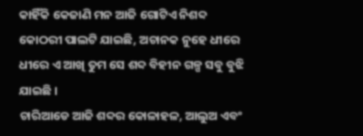କାହିଁକି କେଜାଣି ମନ ଆଜି ଗୋଟିଏ ନିଶବ୍ଦ କୋଠରୀ ପାଲଟି ଯାଇଛି, ଅଚାନକ ନୁହେ ଧୀରେ ଧୀରେ ଏ ଆଖି ତୁମ ସେ ଶବ୍ଦ ବିହୀନ ଗଳ୍ପ ସବୁ ବୁଝି ଯାଇଛି ।
ଚାରିଆଡେ ଆଜି ଶବ୍ଦର କୋଳାହଳ, ଆଲୁଅ ଏବଂ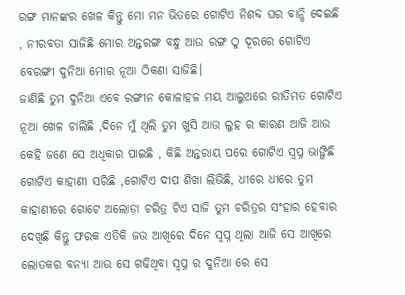ରଙ୍ଗ ମାନଙ୍କର ଖେଳ କିନ୍ତୁ ମୋ ମନ ଭିତରେ ଗୋଟିଏ ନିଶବ୍ଦ ଘର ବାନ୍ଧି ଦେଇଛି , ନୀରବତା ସାଜିଛି ମୋର ଅନ୍ତରଙ୍ଗ ବନ୍ଧୁ ଆଉ ରଙ୍ଗ ଠୁ ଦୂରରେ ଗୋଟିଏ ବେରଙ୍ଗୀ ଦୁନିଆ ମୋର ନୂଆ ଠିକଣା ସାଜିଛି।
ଜାଣିଛି ତୁମ ଦୁନିଆ ଏବେ ରଙ୍ଗୀନ କୋଳାହଳ ମୟ ଆଲୁଅରେ ରୀତିମତ ଗୋଟିଏ ନୂଆ ଖେଳ ଚାଲିଛି ,ଦିନେ ମୁଁ ଥିଲି ତୁମ ଖୁସି ଆଉ ଲୁହ ର କାରଣ ଆଜି ଆଉ କେହି ଜଣେ ସେ ଅଧିକାର ପାଇଛି , କିଛି ଅନ୍ତରାୟ ପରେ ଗୋଟିଏ ସ୍ବପ୍ନ ଭାଙ୍ଗିଛି ଗୋଟିଏ କାହାଣୀ ସରିଛି ,ଗୋଟିଏ ଦୀପ ଶିଖା ଲିଭିଛି, ଧୀରେ ଧୀରେ ତୁମ କାହାଣୀରେ ଗୋଟେ ଅଲୋଡ଼ା ଚରିତ୍ର ଟିଏ ସାଜି ତୁମ ଚରିତ୍ରର ସଂହାର ହେବାର ଦେଖିଛି କିନ୍ତୁ ଫରକ ଏତିକି ଜଉ ଆଖିରେ ଦିନେ ସ୍ବପ୍ନ ଥିଲା ଆଜି ସେ ଆଖିରେ ଲୋତକର ବନ୍ୟା ଆଉ ସେ ଗଢିଥିବା ସ୍ବପ୍ନ ର ଦୁନିଆ ରେ ସେ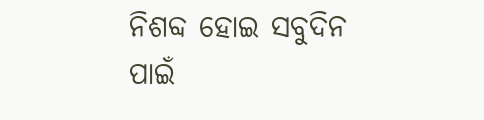ନିଶବ୍ଦ ହୋଇ ସବୁଦିନ ପାଇଁ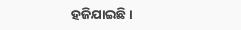ହଜିଯାଇଛି।